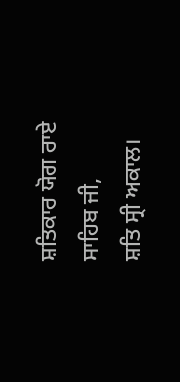ਸ਼ਤਿਕਾਰ ਯੋਗ ਰਾਏ ਸਾਹਿਬ ਜੀ,
ਸ਼ਤਿ ਸ੍ਰੀ ਅਕਾਲ।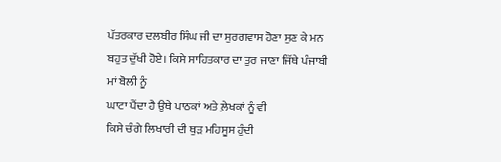ਪੱਤਰਕਾਰ ਦਲਬੀਰ ਸਿੰਘ ਜੀ ਦਾ ਸੁਰਗਵਾਸ ਹੋਣਾ ਸੁਣ ਕੇ ਮਨ
ਬਹੁਤ ਦੁੱਖੀ ਹੋਏ। ਕਿਸੇ ਸਾਹਿਤਕਾਰ ਦਾ ਤੁਰ ਜਾਣਾ ਜਿੱਥੇ ਪੰਜਾਬੀ ਮਾਂ ਬੋਲੀ ਨੂੰ
ਘਾਟਾ ਪੈਂਦਾ ਹੈ ਉਥੇ ਪਾਠਕਾਂ ਅਤੇ ਲ਼ੇਖਕਾਂ ਨੂੰ ਵੀ
ਕਿਸੇ ਚੰਗੇ ਲਿਖਾਰੀ ਦੀ ਥੁੜ ਮਹਿਸੂਸ ਹੁੰਦੀ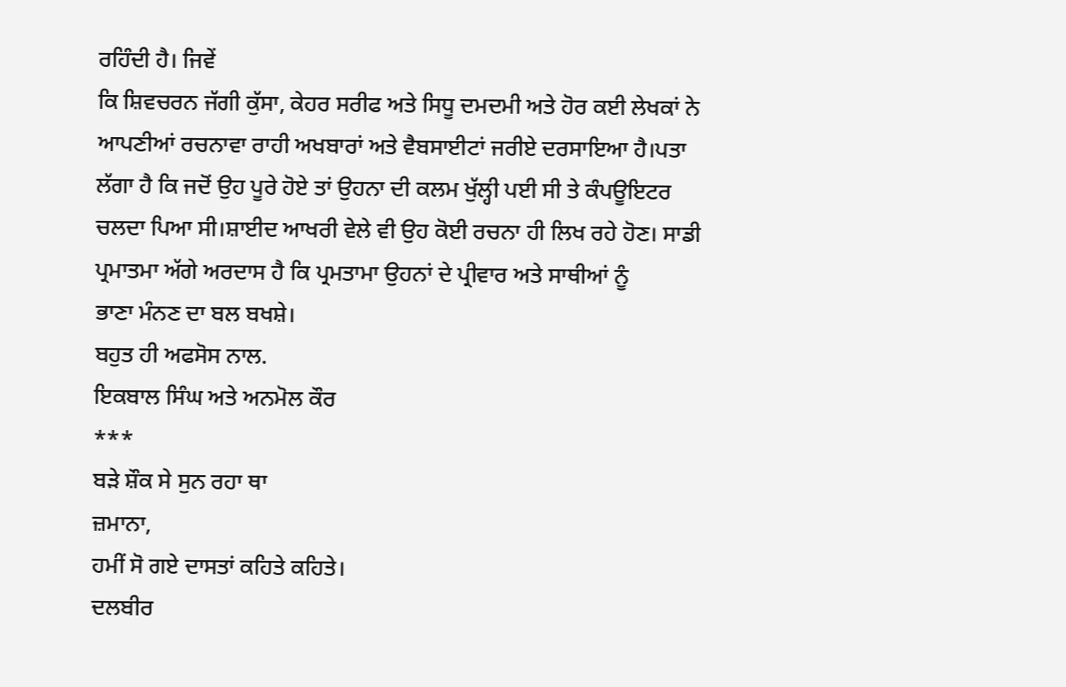ਰਹਿੰਦੀ ਹੈ। ਜਿਵੇਂ
ਕਿ ਸ਼ਿਵਚਰਨ ਜੱਗੀ ਕੁੱਸਾ, ਕੇਹਰ ਸਰੀਫ ਅਤੇ ਸਿਧੂ ਦਮਦਮੀ ਅਤੇ ਹੋਰ ਕਈ ਲੇਖਕਾਂ ਨੇ
ਆਪਣੀਆਂ ਰਚਨਾਵਾ ਰਾਹੀ ਅਖਬਾਰਾਂ ਅਤੇ ਵੈਬਸਾਈਟਾਂ ਜਰੀਏ ਦਰਸਾਇਆ ਹੈ।ਪਤਾ
ਲੱਗਾ ਹੈ ਕਿ ਜਦੋਂ ਉਹ ਪੂਰੇ ਹੋਏ ਤਾਂ ਉਹਨਾ ਦੀ ਕਲਮ ਖੁੱਲ੍ਹੀ ਪਈ ਸੀ ਤੇ ਕੰਪਊਇਟਰ
ਚਲਦਾ ਪਿਆ ਸੀ।ਸ਼ਾਈਦ ਆਖਰੀ ਵੇਲੇ ਵੀ ਉਹ ਕੋਈ ਰਚਨਾ ਹੀ ਲਿਖ ਰਹੇ ਹੋਣ। ਸਾਡੀ
ਪ੍ਰਮਾਤਮਾ ਅੱਗੇ ਅਰਦਾਸ ਹੈ ਕਿ ਪ੍ਰਮਤਾਮਾ ਉਹਨਾਂ ਦੇ ਪ੍ਰੀਵਾਰ ਅਤੇ ਸਾਥੀਆਂ ਨੂੰ
ਭਾਣਾ ਮੰਨਣ ਦਾ ਬਲ ਬਖਸ਼ੇ।
ਬਹੁਤ ਹੀ ਅਫਸੋਸ ਨਾਲ.
ਇਕਬਾਲ ਸਿੰਘ ਅਤੇ ਅਨਮੋਲ ਕੌਰ
***
ਬੜੇ ਸ਼ੌਕ ਸੇ ਸੁਨ ਰਹਾ ਥਾ
ਜ਼ਮਾਨਾ,
ਹਮੀਂ ਸੋ ਗਏ ਦਾਸਤਾਂ ਕਹਿਤੇ ਕਹਿਤੇ।
ਦਲਬੀਰ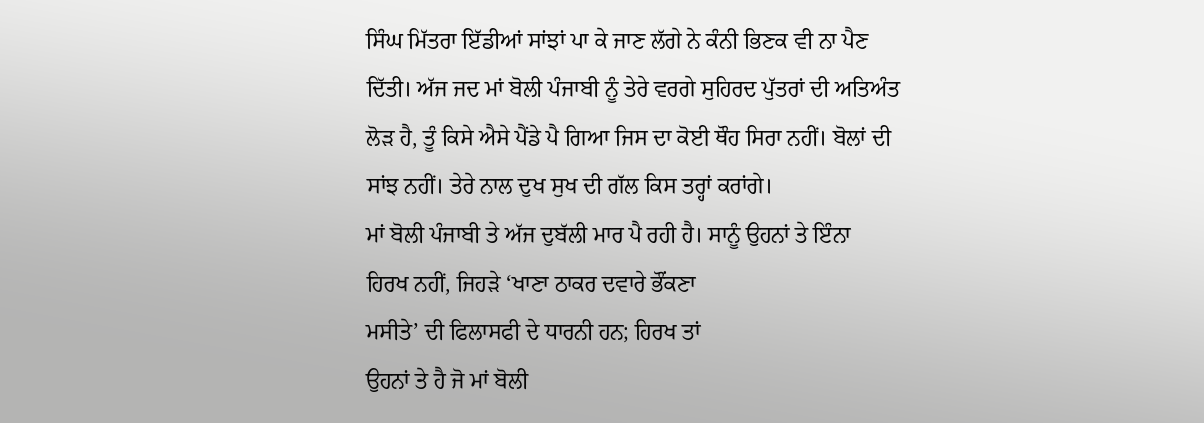ਸਿੰਘ ਮਿੱਤਰਾ ਇੱਡੀਆਂ ਸਾਂਝਾਂ ਪਾ ਕੇ ਜਾਣ ਲੱਗੇ ਨੇ ਕੰਨੀ ਭਿਣਕ ਵੀ ਨਾ ਪੈਣ
ਦਿੱਤੀ। ਅੱਜ ਜਦ ਮਾਂ ਬੋਲੀ ਪੰਜਾਬੀ ਨੂੰ ਤੇਰੇ ਵਰਗੇ ਸੁਹਿਰਦ ਪੁੱਤਰਾਂ ਦੀ ਅਤਿਅੰਤ
ਲੋੜ ਹੈ, ਤੂੰ ਕਿਸੇ ਐਸੇ ਪੈਂਡੇ ਪੈ ਗਿਆ ਜਿਸ ਦਾ ਕੋਈ ਥੌਹ ਸਿਰਾ ਨਹੀਂ। ਬੋਲਾਂ ਦੀ
ਸਾਂਝ ਨਹੀਂ। ਤੇਰੇ ਨਾਲ ਦੁਖ ਸੁਖ ਦੀ ਗੱਲ ਕਿਸ ਤਰ੍ਹਾਂ ਕਰਾਂਗੇ।
ਮਾਂ ਬੋਲੀ ਪੰਜਾਬੀ ਤੇ ਅੱਜ ਦੁਬੱਲੀ ਮਾਰ ਪੈ ਰਹੀ ਹੈ। ਸਾਨੂੰ ਉਹਨਾਂ ਤੇ ਇੰਨਾ
ਹਿਰਖ ਨਹੀਂ, ਜਿਹੜੇ ‘ਖਾਣਾ ਠਾਕਰ ਦਵਾਰੇ ਭੌਂਕਣਾ
ਮਸੀਤੇ’ ਦੀ ਫਿਲਾਸਫੀ ਦੇ ਧਾਰਨੀ ਹਨ; ਹਿਰਖ ਤਾਂ
ਉਹਨਾਂ ਤੇ ਹੈ ਜੋ ਮਾਂ ਬੋਲੀ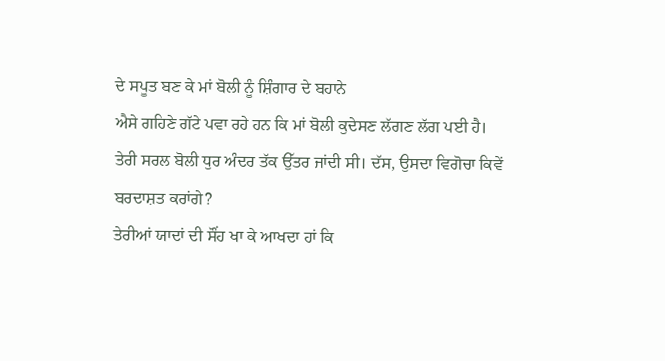ਦੇ ਸਪੂਤ ਬਣ ਕੇ ਮਾਂ ਬੋਲੀ ਨੂੰ ਸ਼ਿੰਗਾਰ ਦੇ ਬਹਾਨੇ
ਐਸੇ ਗਹਿਣੇ ਗੱਟੇ ਪਵਾ ਰਹੇ ਹਨ ਕਿ ਮਾਂ ਬੋਲੀ ਕੁਦੇਸਣ ਲੱਗਣ ਲੱਗ ਪਈ ਹੈ।
ਤੇਰੀ ਸਰਲ ਬੋਲੀ ਧੁਰ ਅੰਦਰ ਤੱਕ ਉੱਤਰ ਜਾਂਦੀ ਸੀ। ਦੱਸ, ਉਸਦਾ ਵਿਗੋਚਾ ਕਿਵੇਂ
ਬਰਦਾਸ਼ਤ ਕਰਾਂਗੇ?
ਤੇਰੀਆਂ ਯਾਦਾਂ ਦੀ ਸੌਂਹ ਖਾ ਕੇ ਆਖਦਾ ਹਾਂ ਕਿ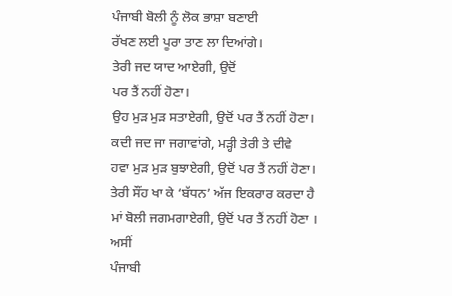ਪੰਜਾਬੀ ਬੋਲੀ ਨੂੰ ਲੋਕ ਭਾਸ਼ਾ ਬਣਾਈ
ਰੱਖਣ ਲਈ ਪੂਰਾ ਤਾਣ ਲਾ ਦਿਆਂਗੇ।
ਤੇਰੀ ਜਦ ਯਾਦ ਆਏਗੀ, ਉਦੋਂ
ਪਰ ਤੈਂ ਨਹੀਂ ਹੋਣਾ।
ਉਹ ਮੁੜ ਮੁੜ ਸਤਾਏਗੀ, ਉਦੋਂ ਪਰ ਤੈਂ ਨਹੀਂ ਹੋਣਾ।
ਕਦੀ ਜਦ ਜਾ ਜਗਾਵਾਂਗੇ, ਮੜ੍ਹੀ ਤੇਰੀ ਤੇ ਦੀਵੇ
ਹਵਾ ਮੁੜ ਮੁੜ ਬੁਝਾਏਗੀ, ਉਦੋਂ ਪਰ ਤੈਂ ਨਹੀਂ ਹੋਣਾ।
ਤੇਰੀ ਸੌਂਹ ਖਾ ਕੇ ‘ਬੱਧਨ’ ਅੱਜ ਇਕਰਾਰ ਕਰਦਾ ਹੈ
ਮਾਂ ਬੋਲੀ ਜਗਮਗਾਏਗੀ, ਉਦੋਂ ਪਰ ਤੈਂ ਨਹੀਂ ਹੋਣਾ ।
ਅਸੀਂ
ਪੰਜਾਬੀ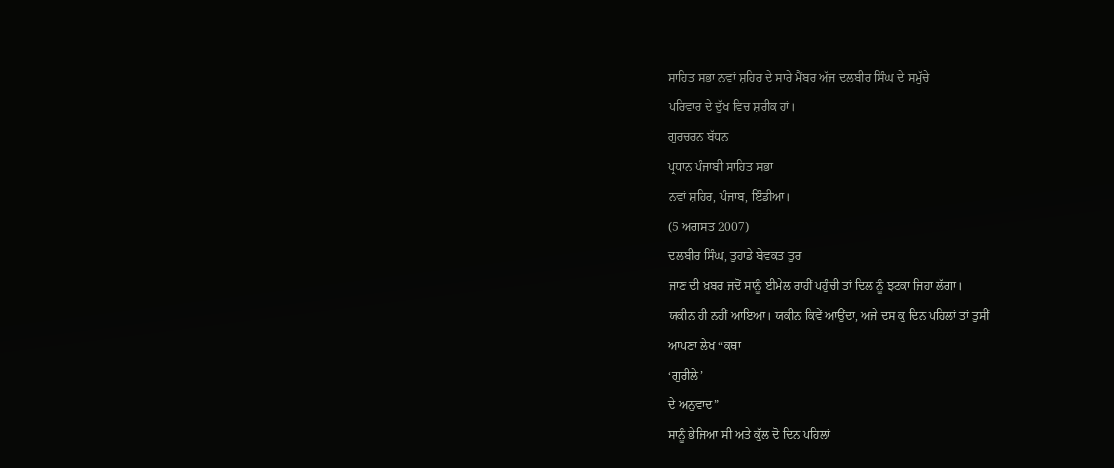ਸਾਹਿਤ ਸਭਾ ਨਵਾਂ ਸ਼ਹਿਰ ਦੇ ਸਾਰੇ ਮੈਂਬਰ ਅੱਜ ਦਲਬੀਰ ਸਿੰਘ ਦੇ ਸਮੁੱਚੇ
ਪਰਿਵਾਰ ਦੇ ਦੁੱਖ ਵਿਚ ਸ਼ਰੀਕ ਹਾਂ।
ਗੁਰਚਰਨ ਬੱਧਨ
ਪ੍ਰਧਾਨ ਪੰਜਾਬੀ ਸਾਹਿਤ ਸਭਾ
ਨਵਾਂ ਸ਼ਹਿਰ, ਪੰਜਾਬ, ਇੰਡੀਆ।
(5 ਅਗਸਤ 2007)
ਦਲਬੀਰ ਸਿੰਘ, ਤੁਹਾਡੇ ਬੇਵਕਤ ਤੁਰ
ਜਾਣ ਦੀ ਖ਼ਬਰ ਜਦੋਂ ਸਾਨੂੰ ਈਮੇਲ ਰਾਹੀਂ ਪਹੁੰਚੀ ਤਾਂ ਦਿਲ ਨੂੰ ਝਟਕਾ ਜਿਹਾ ਲੱਗਾ।
ਯਕੀਨ ਹੀ ਨਹੀਂ ਆਇਆ। ਯਕੀਨ ਕਿਵੇਂ ਆਉਂਦਾ, ਅਜੇ ਦਸ ਕੁ ਦਿਨ ਪਹਿਲਾਂ ਤਾਂ ਤੁਸੀਂ
ਆਪਣਾ ਲੇਖ “ਕਥਾ
‘ਗੁਰੀਲੇ’
ਦੇ ਅਨੁਵਾਦ”
ਸਾਨੂੰ ਭੇਜਿਆ ਸੀ ਅਤੇ ਕੁੱਲ ਦੋ ਦਿਨ ਪਹਿਲਾਂ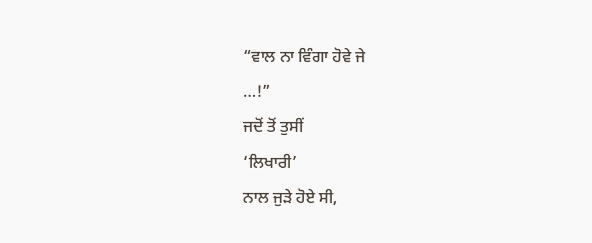“ਵਾਲ ਨਾ ਵਿੰਗਾ ਹੋਵੇ ਜੇ
…!”
ਜਦੋਂ ਤੋਂ ਤੁਸੀਂ
‘ਲਿਖਾਰੀ’
ਨਾਲ ਜੁੜੇ ਹੋਏ ਸੀ,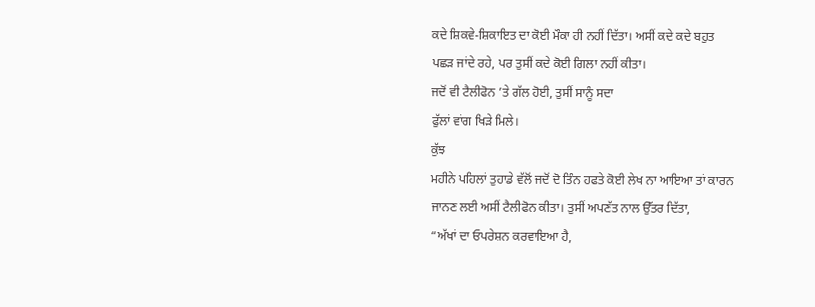ਕਦੇ ਸ਼ਿਕਵੇ-ਸ਼ਿਕਾਇਤ ਦਾ ਕੋਈ ਮੌਕਾ ਹੀ ਨਹੀਂ ਦਿੱਤਾ। ਅਸੀਂ ਕਦੇ ਕਦੇ ਬਹੁਤ
ਪਛੜ ਜਾਂਦੇ ਰਹੇ, ਪਰ ਤੁਸੀਂ ਕਦੇ ਕੋਈ ਗਿਲਾ ਨਹੀਂ ਕੀਤਾ।
ਜਦੋਂ ਵੀ ਟੈਲੀਫੋਨ ’ਤੇ ਗੱਲ ਹੋਈ, ਤੁਸੀਂ ਸਾਨੂੰ ਸਦਾ
ਫੁੱਲਾਂ ਵਾਂਗ ਖਿੜੇ ਮਿਲੇ।
ਕੁੱਝ
ਮਹੀਨੇ ਪਹਿਲਾਂ ਤੁਹਾਡੇ ਵੱਲੋਂ ਜਦੋਂ ਦੋ ਤਿੰਨ ਹਫਤੇ ਕੋਈ ਲੇਖ ਨਾ ਆਇਆ ਤਾਂ ਕਾਰਨ
ਜਾਨਣ ਲਈ ਅਸੀਂ ਟੈਲੀਫੋਨ ਕੀਤਾ। ਤੁਸੀਂ ਅਪਣੱਤ ਨਾਲ ਉੱਤਰ ਦਿੱਤਾ,
“ਅੱਖਾਂ ਦਾ ਓਪਰੇਸ਼ਨ ਕਰਵਾਇਆ ਹੈ,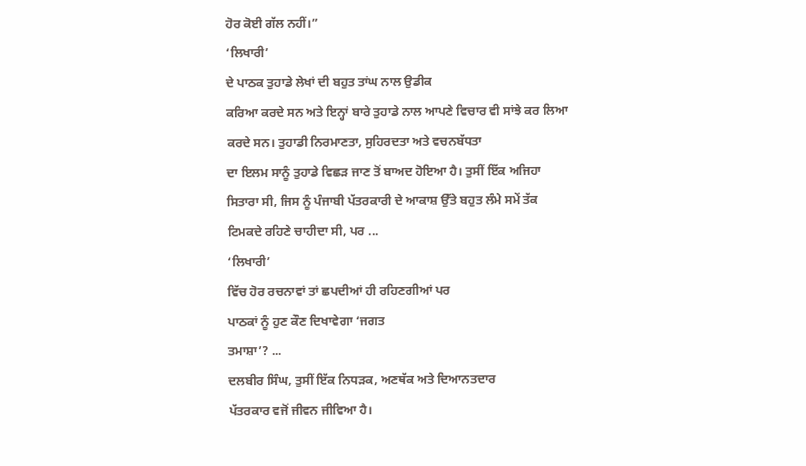ਹੋਰ ਕੋਈ ਗੱਲ ਨਹੀਂ।”
‘ਲਿਖਾਰੀ’
ਦੇ ਪਾਠਕ ਤੁਹਾਡੇ ਲੇਖਾਂ ਦੀ ਬਹੁਤ ਤਾਂਘ ਨਾਲ ਉਡੀਕ
ਕਰਿਆ ਕਰਦੇ ਸਨ ਅਤੇ ਇਨ੍ਹਾਂ ਬਾਰੇ ਤੁਹਾਡੇ ਨਾਲ ਆਪਣੇ ਵਿਚਾਰ ਵੀ ਸਾਂਝੇ ਕਰ ਲਿਆ
ਕਰਦੇ ਸਨ। ਤੁਹਾਡੀ ਨਿਰਮਾਣਤਾ, ਸੁਹਿਰਦਤਾ ਅਤੇ ਵਚਨਬੱਧਤਾ
ਦਾ ਇਲਮ ਸਾਨੂੰ ਤੁਹਾਡੇ ਵਿਛੜ ਜਾਣ ਤੋਂ ਬਾਅਦ ਹੋਇਆ ਹੈ। ਤੁਸੀਂ ਇੱਕ ਅਜਿਹਾ
ਸਿਤਾਰਾ ਸੀ, ਜਿਸ ਨੂੰ ਪੰਜਾਬੀ ਪੱਤਰਕਾਰੀ ਦੇ ਆਕਾਸ਼ ਉੱਤੇ ਬਹੁਤ ਲੰਮੇ ਸਮੇਂ ਤੱਕ
ਟਿਮਕਦੇ ਰਹਿਣੇ ਚਾਹੀਦਾ ਸੀ, ਪਰ ...
‘ਲਿਖਾਰੀ’
ਵਿੱਚ ਹੋਰ ਰਚਨਾਵਾਂ ਤਾਂ ਛਪਦੀਆਂ ਹੀ ਰਹਿਣਗੀਆਂ ਪਰ
ਪਾਠਕਾਂ ਨੂੰ ਹੁਣ ਕੌਣ ਦਿਖਾਵੇਗਾ ‘ਜਗਤ
ਤਮਾਸ਼ਾ’? ...
ਦਲਬੀਰ ਸਿੰਘ, ਤੁਸੀਂ ਇੱਕ ਨਿਧੜਕ, ਅਣਥੱਕ ਅਤੇ ਦਿਆਨਤਦਾਰ
ਪੱਤਰਕਾਰ ਵਜੋਂ ਜੀਵਨ ਜੀਵਿਆ ਹੈ।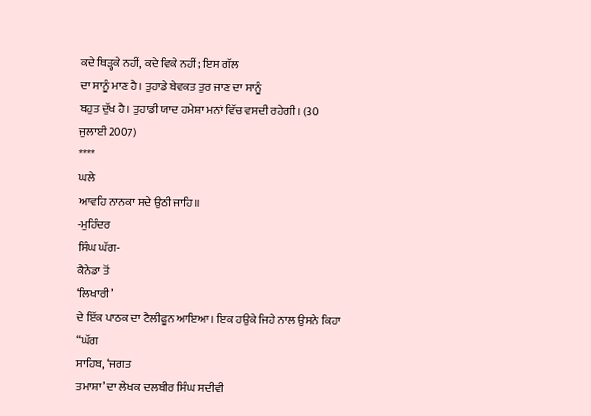ਕਦੇ ਥਿੜ੍ਹਕੇ ਨਹੀਂ, ਕਦੇ ਵਿਕੇ ਨਹੀਂ; ਇਸ ਗੱਲ
ਦਾ ਸਾਨੂੰ ਮਾਣ ਹੈ। ਤੁਹਾਡੇ ਬੇਵਕਤ ਤੁਰ ਜਾਣ ਦਾ ਸਾਨੂੰ
ਬਹੁਤ ਦੁੱਖ ਹੈ। ਤੁਹਾਡੀ ਯਾਦ ਹਮੇਸ਼ਾ ਮਨਾਂ ਵਿੱਚ ਵਸਦੀ ਰਹੇਗੀ। (30
ਜੁਲਾਈ 2007)
****
ਘਲੇ
ਆਵਹਿ ਨਾਨਕਾ ਸਦੇ ਉਠੀ ਜਾਹਿ॥
-ਮੁਹਿੰਦਰ
ਸਿੰਘ ਘੱਗ-
ਕੈਨੇਡਾ ਤੋਂ
‘ਲਿਖਾਰੀ’
ਦੇ ਇੱਕ ਪਾਠਕ ਦਾ ਟੈਲੀਫੂਨ ਆਇਆ। ਇਕ ਹਉਕੇ ਜਿਹੇ ਨਾਲ ਉਸਨੇ ਕਿਹਾ
“ਘੱਗ
ਸਾਹਿਬ, ‘ਜਗਤ
ਤਮਾਸ਼ਾ’ ਦਾ ਲੇਖਕ ਦਲਬੀਰ ਸਿੰਘ ਸਦੀਵੀ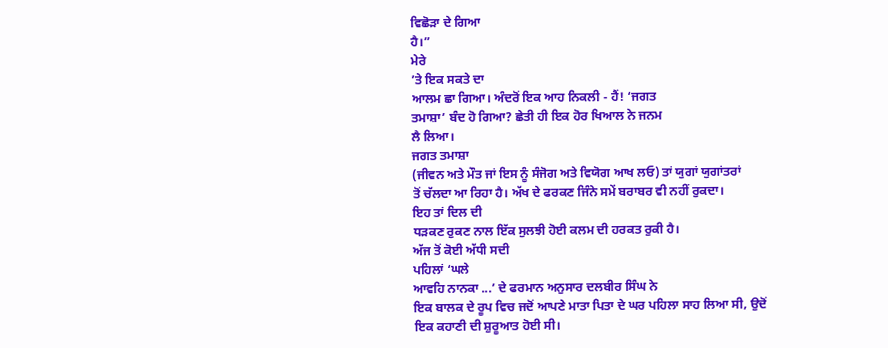ਵਿਛੋੜਾ ਦੇ ਗਿਆ
ਹੈ।”
ਮੇਰੇ
’ਤੇ ਇਕ ਸਕਤੇ ਦਾ
ਆਲਮ ਛਾ ਗਿਆ। ਅੰਦਰੋਂ ਇਕ ਆਹ ਨਿਕਲੀ - ਹੈਂ! ‘ਜਗਤ
ਤਮਾਸ਼ਾ’ ਬੰਦ ਹੋ ਗਿਆ? ਛੇਤੀ ਹੀ ਇਕ ਹੋਰ ਖਿਆਲ ਨੇ ਜਨਮ
ਲੈ ਲਿਆ।
ਜਗਤ ਤਮਾਸ਼ਾ
(ਜੀਵਨ ਅਤੇ ਮੌਤ ਜਾਂ ਇਸ ਨੂੰ ਸੰਜੋਗ ਅਤੇ ਵਿਯੋਗ ਆਖ ਲਓ) ਤਾਂ ਯੁਗਾਂ ਯੁਗਾਂਤਰਾਂ
ਤੋਂ ਚੱਲਦਾ ਆ ਰਿਹਾ ਹੈ। ਅੱਖ ਦੇ ਫਰਕਣ ਜਿੰਨੇ ਸਮੇਂ ਬਰਾਬਰ ਵੀ ਨਹੀਂ ਰੁਕਦਾ।
ਇਹ ਤਾਂ ਦਿਲ ਦੀ
ਧੜਕਣ ਰੁਕਣ ਨਾਲ ਇੱਕ ਸੁਲਝੀ ਹੋਈ ਕਲਮ ਦੀ ਹਰਕਤ ਰੁਕੀ ਹੈ।
ਅੱਜ ਤੋਂ ਕੋਈ ਅੱਧੀ ਸਦੀ
ਪਹਿਲਾਂ ‘ਘਲੇ
ਆਵਹਿ ਨਾਨਕਾ ...’ ਦੇ ਫਰਮਾਨ ਅਨੁਸਾਰ ਦਲਬੀਰ ਸਿੰਘ ਨੇ
ਇਕ ਬਾਲਕ ਦੇ ਰੂਪ ਵਿਚ ਜਦੋਂ ਆਪਣੇ ਮਾਤਾ ਪਿਤਾ ਦੇ ਘਰ ਪਹਿਲਾ ਸਾਹ ਲਿਆ ਸੀ, ਉਦੋਂ
ਇਕ ਕਹਾਣੀ ਦੀ ਸ਼ੁਰੂਆਤ ਹੋਈ ਸੀ।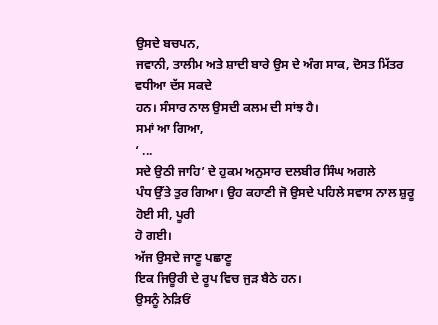ਉਸਦੇ ਬਚਪਨ,
ਜਵਾਨੀ, ਤਾਲੀਮ ਅਤੇ ਸ਼ਾਦੀ ਬਾਰੇ ਉਸ ਦੇ ਅੰਗ ਸਾਕ, ਦੋਸਤ ਮਿੱਤਰ ਵਧੀਆ ਦੱਸ ਸਕਦੇ
ਹਨ। ਸੰਸਾਰ ਨਾਲ ਉਸਦੀ ਕਲਮ ਦੀ ਸਾਂਝ ਹੈ।
ਸਮਾਂ ਆ ਗਿਆ,
‘ ...
ਸਦੇ ਉਠੀ ਜਾਹਿ’ ਦੇ ਹੁਕਮ ਅਨੁਸਾਰ ਦਲਬੀਰ ਸਿੰਘ ਅਗਲੇ
ਪੰਧ ਉੱਤੇ ਤੁਰ ਗਿਆ। ਉਹ ਕਹਾਣੀ ਜੋ ਉਸਦੇ ਪਹਿਲੇ ਸਵਾਸ ਨਾਲ ਸ਼ੁਰੂ ਹੋਈ ਸੀ, ਪੂਰੀ
ਹੋ ਗਈ।
ਅੱਜ ਉਸਦੇ ਜਾਣੂ ਪਛਾਣੂ
ਇਕ ਜਿਊਰੀ ਦੇ ਰੂਪ ਵਿਚ ਜੁੜ ਬੈਠੇ ਹਨ।
ਉਸਨੂੰ ਨੇੜਿਓਂ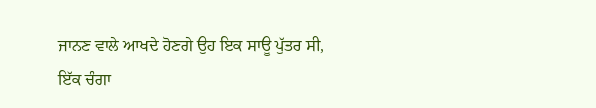ਜਾਨਣ ਵਾਲੇ ਆਖਦੇ ਹੋਣਗੇ ਉਹ ਇਕ ਸਾਊ ਪੁੱਤਰ ਸੀ,
ਇੱਕ ਚੰਗਾ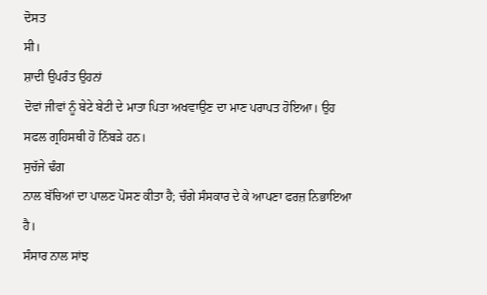ਦੋਸਤ
ਸੀ।
ਸ਼ਾਦੀ ਉਪਰੰਤ ਉਹਨਾਂ
ਦੋਵਾਂ ਜੀਵਾਂ ਨੂੰ ਬੇਟੇ ਬੇਟੀ ਦੇ ਮਾਤਾ ਪਿਤਾ ਅਖਵਾਉਣ ਦਾ ਮਾਣ ਪਰਾਪਤ ਹੋਇਆ। ਉਹ
ਸਫਲ ਗ੍ਰਹਿਸਥੀ ਹੋ ਨਿੱਬੜੇ ਹਨ।
ਸੁਚੱਜੇ ਢੰਗ
ਨਾਲ ਬੱਚਿਆਂ ਦਾ ਪਾਲਣ ਪੋਸਣ ਕੀਤਾ ਹੈ; ਚੰਗੇ ਸੰਸਕਾਰ ਦੇ ਕੇ ਆਪਣਾ ਫਰਜ਼ ਨਿਭਾਇਆ
ਹੈ।
ਸੰਸਾਰ ਨਾਲ ਸਾਂਝ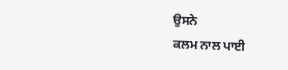ਉਸਨੇ
ਕਲਮ ਨਾਲ ਪਾਈ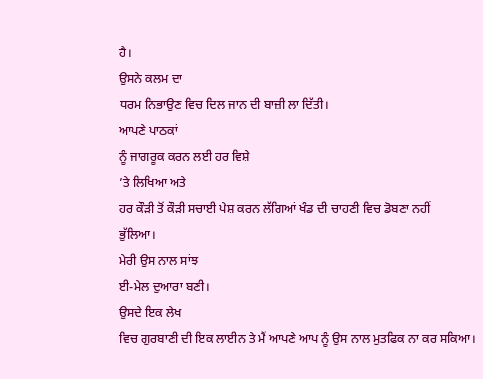ਹੈ।
ਉਸਨੇ ਕਲਮ ਦਾ
ਧਰਮ ਨਿਭਾਉਣ ਵਿਚ ਦਿਲ ਜਾਨ ਦੀ ਬਾਜ਼ੀ ਲਾ ਦਿੱਤੀ।
ਆਪਣੇ ਪਾਠਕਾਂ
ਨੂੰ ਜਾਗਰੂਕ ਕਰਨ ਲਈ ਹਰ ਵਿਸ਼ੇ
’ਤੇ ਲਿਖਿਆ ਅਤੇ
ਹਰ ਕੌੜੀ ਤੋਂ ਕੌੜੀ ਸਚਾਈ ਪੇਸ਼ ਕਰਨ ਲੱਗਿਆਂ ਖੰਡ ਦੀ ਚਾਹਣੀ ਵਿਚ ਡੋਬਣਾ ਨਹੀਂ
ਭੁੱਲਿਆ।
ਮੇਰੀ ਉਸ ਨਾਲ ਸਾਂਝ
ਈ-ਮੇਲ ਦੁਆਰਾ ਬਣੀ।
ਉਸਦੇ ਇਕ ਲੇਖ
ਵਿਚ ਗੁਰਬਾਣੀ ਦੀ ਇਕ ਲਾਈਨ ਤੇ ਮੈਂ ਆਪਣੇ ਆਪ ਨੂੰ ਉਸ ਨਾਲ ਮੁਤਫਿਕ ਨਾ ਕਰ ਸਕਿਆ।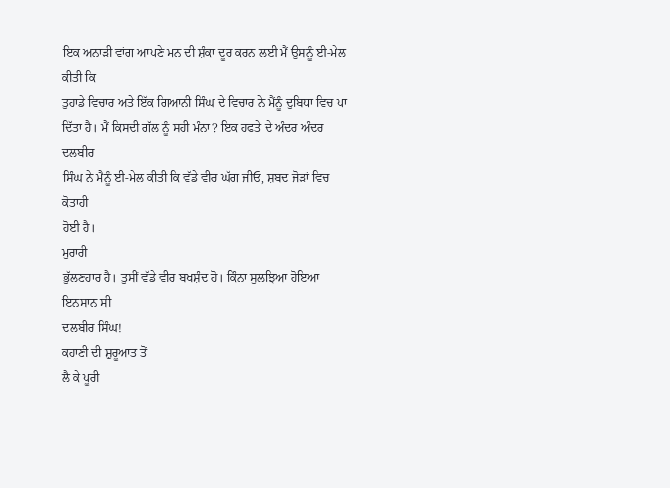ਇਕ ਅਨਾੜੀ ਵਾਂਗ ਆਪਣੇ ਮਨ ਦੀ ਸ਼ੰਕਾ ਦੂਰ ਕਰਨ ਲਈ ਮੈਂ ਉਸਨੂੰ ਈ-ਮੇਲ ਕੀਤੀ ਕਿ
ਤੁਹਾਡੇ ਵਿਚਾਰ ਅਤੇ ਇੱਕ ਗਿਆਨੀ ਸਿੰਘ ਦੇ ਵਿਚਾਰ ਨੇ ਮੈਂਨੂੰ ਦੁਬਿਧਾ ਵਿਚ ਪਾ
ਦਿੱਤਾ ਹੈ। ਮੈਂ ਕਿਸਦੀ ਗੱਲ ਨੂੰ ਸਹੀ ਮੰਨਾ? ਇਕ ਹਫਤੇ ਦੇ ਅੰਦਰ ਅੰਦਰ ਦਲਬੀਰ
ਸਿੰਘ ਨੇ ਮੈਨੂੰ ਈ-ਮੇਲ ਕੀਤੀ ਕਿ ਵੱਡੇ ਵੀਰ ਘੱਗ ਜੀਓ, ਸ਼ਬਦ ਜੋੜਾਂ ਵਿਚ ਕੋਤਾਹੀ
ਹੋਈ ਹੈ।
ਮੁਰਾਰੀ
ਭੁੱਲਣਹਾਰ ਹੈ। ਤੁਸੀਂ ਵੱਡੇ ਵੀਰ ਬਖਸ਼ੰਦ ਹੋ। ਕਿੰਨਾ ਸੁਲਝਿਆ ਹੋਇਆ ਇਨਸਾਨ ਸੀ
ਦਲਬੀਰ ਸਿੰਘ!
ਕਹਾਣੀ ਦੀ ਸ਼ੁਰੂਆਤ ਤੋਂ
ਲੈ ਕੇ ਪੂਰੀ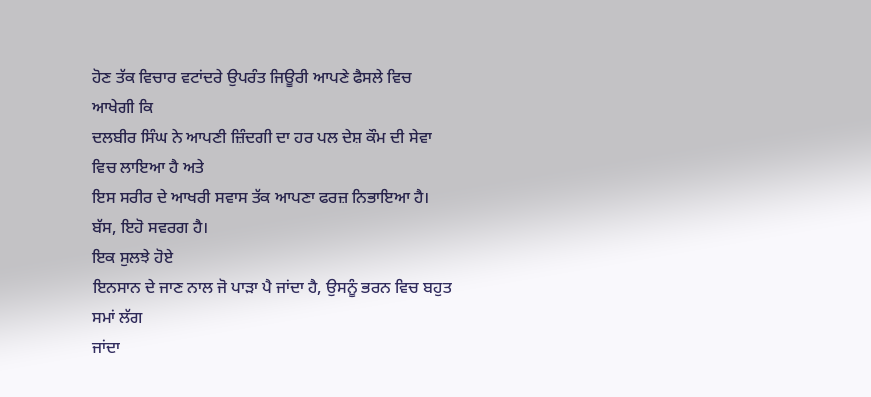ਹੋਣ ਤੱਕ ਵਿਚਾਰ ਵਟਾਂਦਰੇ ਉਪਰੰਤ ਜਿਊਰੀ ਆਪਣੇ ਫੈਸਲੇ ਵਿਚ ਆਖੇਗੀ ਕਿ
ਦਲਬੀਰ ਸਿੰਘ ਨੇ ਆਪਣੀ ਜ਼ਿੰਦਗੀ ਦਾ ਹਰ ਪਲ ਦੇਸ਼ ਕੌਮ ਦੀ ਸੇਵਾ ਵਿਚ ਲਾਇਆ ਹੈ ਅਤੇ
ਇਸ ਸਰੀਰ ਦੇ ਆਖਰੀ ਸਵਾਸ ਤੱਕ ਆਪਣਾ ਫਰਜ਼ ਨਿਭਾਇਆ ਹੈ। ਬੱਸ, ਇਹੋ ਸਵਰਗ ਹੈ।
ਇਕ ਸੁਲਝੇ ਹੋਏ
ਇਨਸਾਨ ਦੇ ਜਾਣ ਨਾਲ ਜੋ ਪਾੜਾ ਪੈ ਜਾਂਦਾ ਹੈ, ਉਸਨੂੰ ਭਰਨ ਵਿਚ ਬਹੁਤ ਸਮਾਂ ਲੱਗ
ਜਾਂਦਾ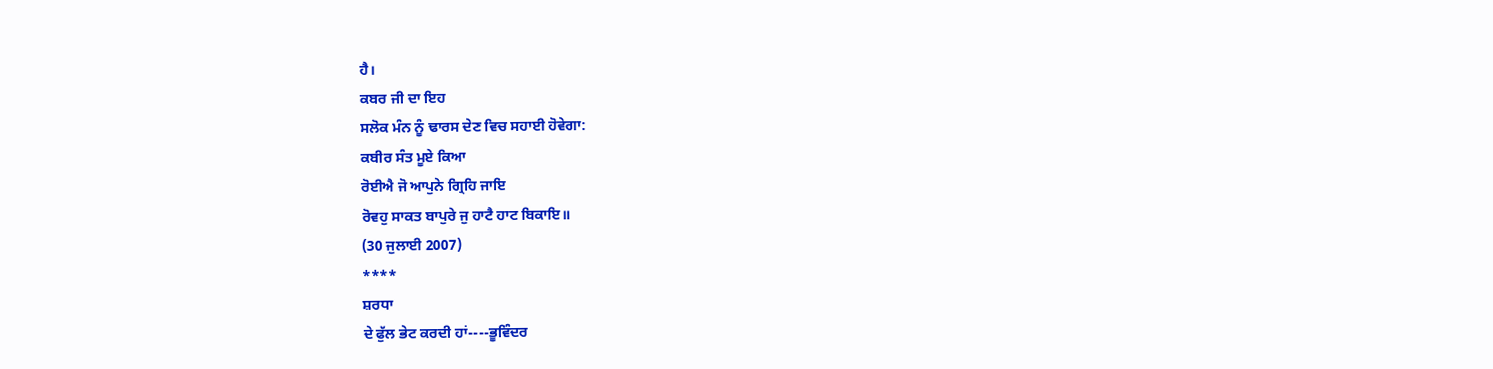ਹੈ।
ਕਬਰ ਜੀ ਦਾ ਇਹ
ਸਲੋਕ ਮੰਨ ਨੂੰ ਢਾਰਸ ਦੇਣ ਵਿਚ ਸਹਾਈ ਹੋਵੇਗਾ:
ਕਬੀਰ ਸੰਤ ਮੂਏ ਕਿਆ
ਰੋਈਐ ਜੋ ਆਪੁਨੇ ਗ੍ਰਿਹਿ ਜਾਇ
ਰੋਵਹੁ ਸਾਕਤ ਬਾਪੁਰੇ ਜੁ ਹਾਟੈ ਹਾਟ ਬਿਕਾਇ॥
(30 ਜੁਲਾਈ 2007)
****
ਸ਼ਰਧਾ
ਦੇ ਫੁੱਲ ਭੇਟ ਕਰਦੀ ਹਾਂ----ਭੂਵਿੰਦਰ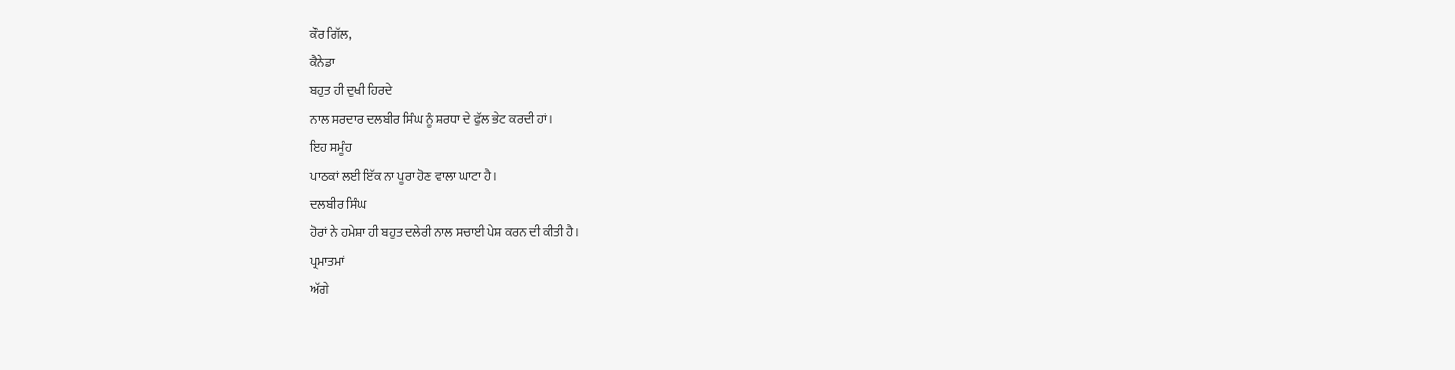ਕੌਰ ਗਿੱਲ,
ਕੈਨੇਡਾ
ਬਹੁਤ ਹੀ ਦੁਖੀ ਹਿਰਦੇ
ਨਾਲ ਸਰਦਾਰ ਦਲਬੀਰ ਸਿੰਘ ਨੂੰ ਸ਼ਰਧਾ ਦੇ ਫੁੱਲ ਭੇਟ ਕਰਦੀ ਹਾਂ।
ਇਹ ਸਮੂੰਹ
ਪਾਠਕਾਂ ਲਈ ਇੱਕ ਨਾ ਪੂਰਾ ਹੋਣ ਵਾਲਾ ਘਾਟਾ ਹੈ।
ਦਲਬੀਰ ਸਿੰਘ
ਹੋਰਾਂ ਨੇ ਹਮੇਸ਼ਾ ਹੀ ਬਹੁਤ ਦਲੇਰੀ ਨਾਲ ਸਚਾਈ ਪੇਸ਼ ਕਰਨ ਦੀ ਕੀਤੀ ਹੈ।
ਪ੍ਰਮਾਤਮਾਂ
ਅੱਗੇ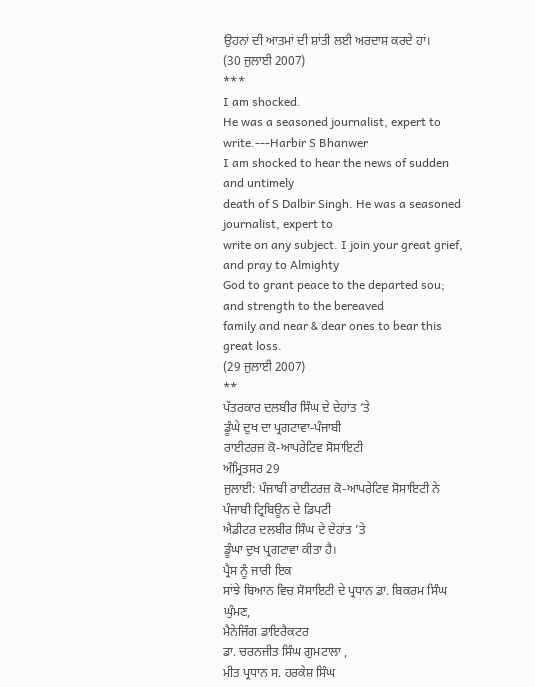ਉਹਨਾਂ ਦੀ ਆਤਮਾਂ ਦੀ ਸ਼ਾਂਤੀ ਲਈ ਅਰਦਾਸ ਕਰਦੇ ਹਾਂ।
(30 ਜੁਲਾਈ 2007)
***
I am shocked.
He was a seasoned journalist, expert to write.---Harbir S Bhanwer
I am shocked to hear the news of sudden and untimely
death of S Dalbir Singh. He was a seasoned journalist, expert to
write on any subject. I join your great grief, and pray to Almighty
God to grant peace to the departed sou; and strength to the bereaved
family and near & dear ones to bear this great loss.
(29 ਜੁਲਾਈ 2007)
**
ਪੱਤਰਕਾਰ ਦਲਬੀਰ ਸਿੰਘ ਦੇ ਦੇਹਾਂਤ ’ਤੇ
ਡੂੰਘੇ ਦੁਖ ਦਾ ਪ੍ਰਗਟਾਵਾ-ਪੰਜਾਬੀ
ਰਾਈਟਰਜ਼ ਕੋ-ਆਪਰੇਟਿਵ ਸੋਸਾਇਟੀ
ਅੰਮ੍ਰਿਤਸਰ 29
ਜੁਲਾਈ: ਪੰਜਾਬੀ ਰਾਈਟਰਜ਼ ਕੋ-ਆਪਰੇਟਿਵ ਸੋਸਾਇਟੀ ਨੇ ਪੰਜਾਬੀ ਟ੍ਰਿਬਿਊਨ ਦੇ ਡਿਪਟੀ
ਐਡੀਟਰ ਦਲਬੀਰ ਸਿੰਘ ਦੇ ਦੇਹਾਂਤ ’ਤੇ
ਡੂੰਘਾ ਦੁਖ ਪ੍ਰਗਟਾਵਾ ਕੀਤਾ ਹੈ।
ਪ੍ਰੈਸ ਨੂੰ ਜਾਰੀ ਇਕ
ਸਾਂਝੇ ਬਿਆਨ ਵਿਚ ਸੋਸਾਇਟੀ ਦੇ ਪ੍ਰਧਾਨ ਡਾ. ਬਿਕਰਮ ਸਿੰਘ ਘੁੰਮਣ,
ਮੈਨੇਜਿੰਗ ਡਾਇਰੈਕਟਰ
ਡਾ. ਚਰਨਜੀਤ ਸਿੰਘ ਗੁਮਟਾਲਾ ,
ਮੀਤ ਪ੍ਰਧਾਨ ਸ. ਹਰਕੇਸ਼ ਸਿੰਘ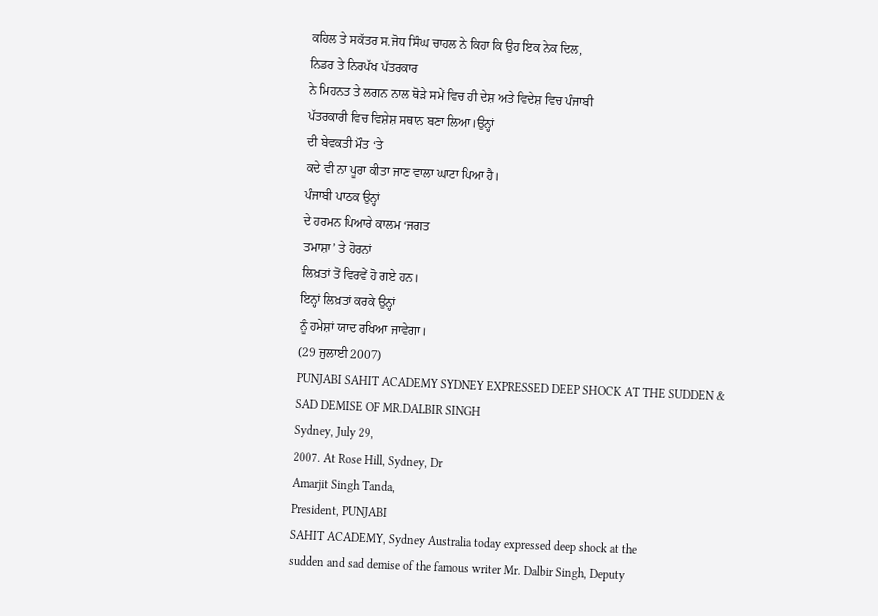ਕਹਿਲ ਤੇ ਸਕੱਤਰ ਸ.ਜੋਧ ਸਿੰਘ ਚਾਹਲ ਨੇ ਕਿਹਾ ਕਿ ਉਹ ਇਕ ਨੇਕ ਦਿਲ,
ਨਿਡਰ ਤੇ ਨਿਰਪੱਖ ਪੱਤਰਕਾਰ
ਨੇ ਮਿਹਨਤ ਤੇ ਲਗਨ ਨਾਲ ਥੋੜੇ ਸਮੇਂ ਵਿਚ ਹੀ ਦੇਸ਼ ਅਤੇ ਵਿਦੇਸ਼ ਵਿਚ ਪੰਜਾਬੀ
ਪੱਤਰਕਾਰੀ ਵਿਚ ਵਿਸ਼ੇਸ਼ ਸਥਾਨ ਬਣਾ ਲਿਆ।ਉਨ੍ਹਾਂ
ਦੀ ਬੇਵਕਤੀ ਮੌਤ ‘ਤੇ
ਕਦੇ ਵੀ ਨਾ ਪੂਰਾ ਕੀਤਾ ਜਾਣ ਵਾਲਾ ਘਾਟਾ ਪਿਆ ਹੈ।
ਪੰਜਾਬੀ ਪਾਠਕ ਉਨ੍ਹਾਂ
ਦੇ ਹਰਮਨ ਪਿਆਰੇ ਕਾਲਮ ‘ਜਗਤ
ਤਮਾਸ਼ਾ’ ਤੇ ਹੋਰਨਾਂ
ਲਿਖ਼ਤਾਂ ਤੋਂ ਵਿਰਵੇਂ ਹੋ ਗਏ ਹਨ।
ਇਨ੍ਹਾਂ ਲਿਖ਼ਤਾਂ ਕਰਕੇ ਉਨ੍ਹਾਂ
ਨੂੰ ਹਮੇਸ਼ਾਂ ਯਾਦ ਰਖਿਆ ਜਾਵੇਗਾ।
(29 ਜੁਲਾਈ 2007)
PUNJABI SAHIT ACADEMY SYDNEY EXPRESSED DEEP SHOCK AT THE SUDDEN &
SAD DEMISE OF MR.DALBIR SINGH
Sydney, July 29,
2007. At Rose Hill, Sydney, Dr
Amarjit Singh Tanda,
President, PUNJABI
SAHIT ACADEMY, Sydney Australia today expressed deep shock at the
sudden and sad demise of the famous writer Mr. Dalbir Singh, Deputy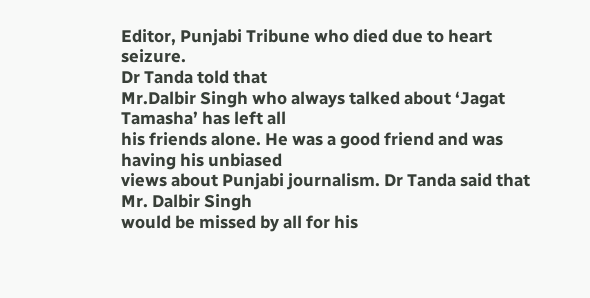Editor, Punjabi Tribune who died due to heart seizure.
Dr Tanda told that
Mr.Dalbir Singh who always talked about ‘Jagat Tamasha’ has left all
his friends alone. He was a good friend and was having his unbiased
views about Punjabi journalism. Dr Tanda said that Mr. Dalbir Singh
would be missed by all for his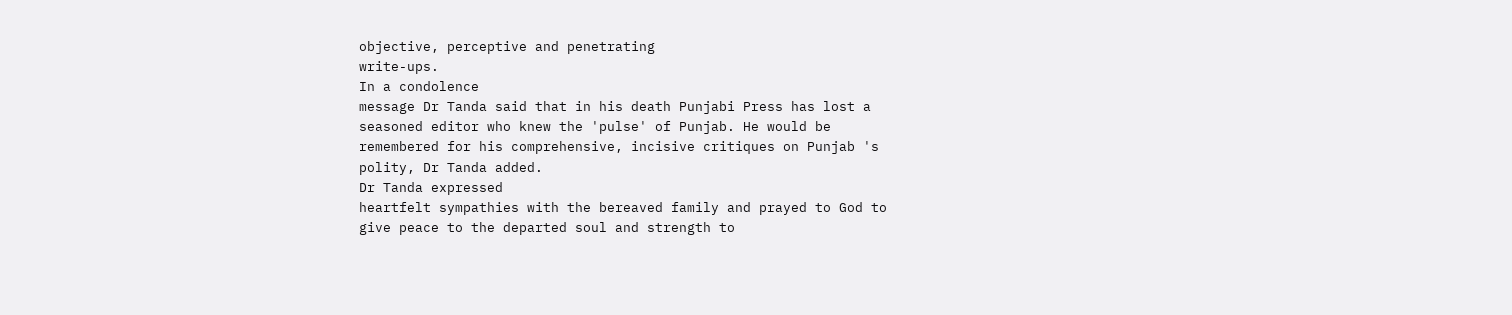objective, perceptive and penetrating
write-ups.
In a condolence
message Dr Tanda said that in his death Punjabi Press has lost a
seasoned editor who knew the 'pulse' of Punjab. He would be
remembered for his comprehensive, incisive critiques on Punjab 's
polity, Dr Tanda added.
Dr Tanda expressed
heartfelt sympathies with the bereaved family and prayed to God to
give peace to the departed soul and strength to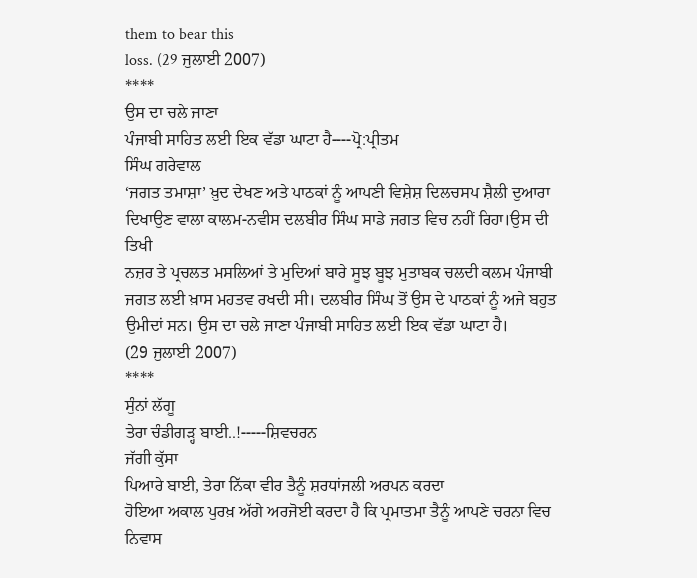them to bear this
loss. (29 ਜੁਲਾਈ 2007)
****
ਉਸ ਦਾ ਚਲੇ ਜਾਣਾ
ਪੰਜਾਬੀ ਸਾਹਿਤ ਲਈ ਇਕ ਵੱਡਾ ਘਾਟਾ ਹੈ----ਪ੍ਰੋ:ਪ੍ਰੀਤਮ
ਸਿੰਘ ਗਰੇਵਾਲ
‘ਜਗਤ ਤਮਾਸ਼ਾ’ ਖ਼ੁਦ ਦੇਖਣ ਅਤੇ ਪਾਠਕਾਂ ਨੂੰ ਆਪਣੀ ਵਿਸ਼ੇਸ਼ ਦਿਲਚਸਪ ਸ਼ੈਲੀ ਦੁਆਰਾ
ਦਿਖਾਉਣ ਵਾਲਾ ਕਾਲਮ-ਨਵੀਸ ਦਲਬੀਰ ਸਿੰਘ ਸਾਡੇ ਜਗਤ ਵਿਚ ਨਹੀਂ ਰਿਹਾ।ਉਸ ਦੀ ਤਿਖੀ
ਨਜ਼ਰ ਤੇ ਪ੍ਰਚਲਤ ਮਸਲਿਆਂ ਤੇ ਮੁਦਿਆਂ ਬਾਰੇ ਸੂਝ ਬੂਝ ਮੁਤਾਬਕ ਚਲਦੀ ਕਲਮ ਪੰਜਾਬੀ
ਜਗਤ ਲਈ ਖ਼ਾਸ ਮਹਤਵ ਰਖਦੀ ਸੀ। ਦਲਬੀਰ ਸਿੰਘ ਤੋਂ ਉਸ ਦੇ ਪਾਠਕਾਂ ਨੂੰ ਅਜੇ ਬਹੁਤ
ਉਮੀਦਾਂ ਸਨ। ਉਸ ਦਾ ਚਲੇ ਜਾਣਾ ਪੰਜਾਬੀ ਸਾਹਿਤ ਲਈ ਇਕ ਵੱਡਾ ਘਾਟਾ ਹੈ।
(29 ਜੁਲਾਈ 2007)
****
ਸੁੰਨਾਂ ਲੱਗੂ
ਤੇਰਾ ਚੰਡੀਗੜ੍ਹ ਬਾਈ..!-----ਸ਼ਿਵਚਰਨ
ਜੱਗੀ ਕੁੱਸਾ
ਪਿਆਰੇ ਬਾਈ, ਤੇਰਾ ਨਿੱਕਾ ਵੀਰ ਤੈਨੂੰ ਸ਼ਰਧਾਂਜਲੀ ਅਰਪਨ ਕਰਦਾ
ਹੋਇਆ ਅਕਾਲ ਪੁਰਖ਼ ਅੱਗੇ ਅਰਜੋਈ ਕਰਦਾ ਹੈ ਕਿ ਪ੍ਰਮਾਤਮਾ ਤੈਨੂੰ ਆਪਣੇ ਚਰਨਾ ਵਿਚ
ਨਿਵਾਸ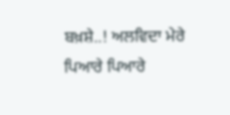ਬਖ਼ਸ਼ੇ..! ਅਲਵਿਦਾ ਮੇਰੇ ਪਿਆਰੇ ਪਿਆਰੇ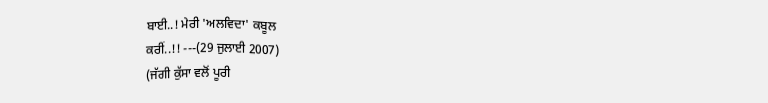ਬਾਈ..! ਮੇਰੀ 'ਅਲਵਿਦਾ' ਕਬੂਲ
ਕਰੀਂ..!! ---(29 ਜੁਲਾਈ 2007)
(ਜੱਗੀ ਕੁੱਸਾ ਵਲੋਂ ਪੂਰੀ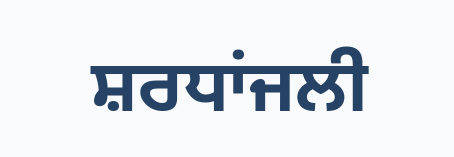ਸ਼ਰਧਾਂਜਲੀ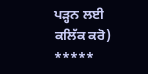ਪੜ੍ਹਨ ਲਈ ਕਲਿੱਕ ਕਰੋ)
*****